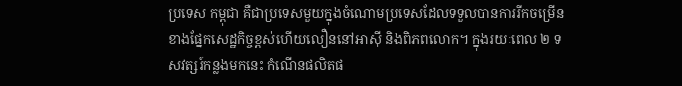ប្រទេស កម្ពុជា គឺជាប្រទេសមួយក្នុងចំណោមប្រទេសដែលទទួលបានការរីកចម្រើនខាងផ្នែកសេដ្ឋកិច្ចខ្ពស់ហើយលឿននៅអាស៊ី និងពិភពលោក។ ក្នុងរយៈពេល ២ ទសវត្សរ៍កន្លងមកនេះ កំណើនផលិតផ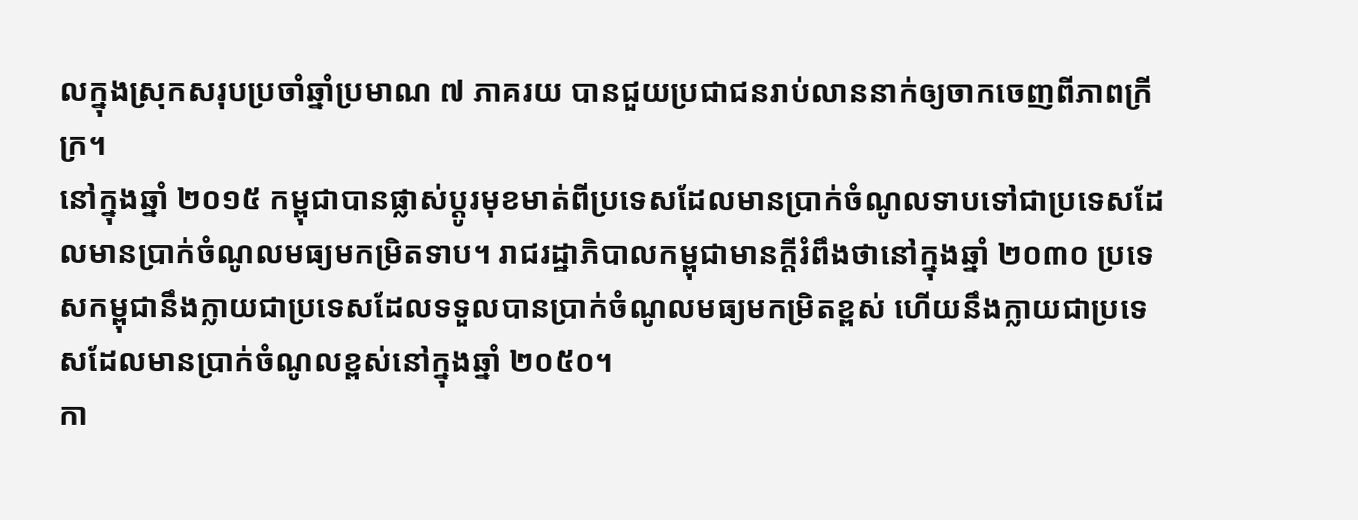លក្នុងស្រុកសរុបប្រចាំឆ្នាំប្រមាណ ៧ ភាគរយ បានជួយប្រជាជនរាប់លាននាក់ឲ្យចាកចេញពីភាពក្រីក្រ។
នៅក្នុងឆ្នាំ ២០១៥ កម្ពុជាបានផ្លាស់ប្តូរមុខមាត់ពីប្រទេសដែលមានប្រាក់ចំណូលទាបទៅជាប្រទេសដែលមានប្រាក់ចំណូលមធ្យមកម្រិតទាប។ រាជរដ្ឋាភិបាលកម្ពុជាមានក្តីរំពឹងថានៅក្នុងឆ្នាំ ២០៣០ ប្រទេសកម្ពុជានឹងក្លាយជាប្រទេសដែលទទួលបានប្រាក់ចំណូលមធ្យមកម្រិតខ្ពស់ ហើយនឹងក្លាយជាប្រទេសដែលមានប្រាក់ចំណូលខ្ពស់នៅក្នុងឆ្នាំ ២០៥០។
កា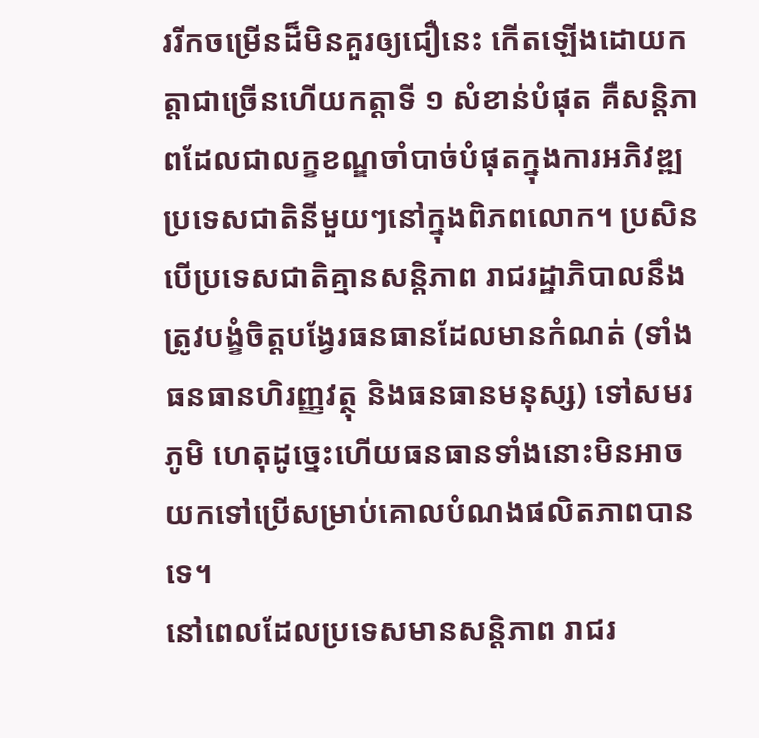ររីកចម្រើនដ៏មិនគួរឲ្យជឿនេះ កើតឡើងដោយកត្តាជាច្រើនហើយកត្តាទី ១ សំខាន់បំផុត គឺសន្តិភាពដែលជាលក្ខខណ្ឌចាំបាច់បំផុតក្នុងការអភិវឌ្ឍប្រទេសជាតិនីមួយៗនៅក្នុងពិភពលោក។ ប្រសិនបើប្រទេសជាតិគ្មានសន្តិភាព រាជរដ្ឋាភិបាលនឹងត្រូវបង្ខំចិត្តបង្វែរធនធានដែលមានកំណត់ (ទាំងធនធានហិរញ្ញវត្ថុ និងធនធានមនុស្ស) ទៅសមរភូមិ ហេតុដូច្នេះហើយធនធានទាំងនោះមិនអាចយកទៅប្រើសម្រាប់គោលបំណងផលិតភាពបានទេ។
នៅពេលដែលប្រទេសមានសន្តិភាព រាជរ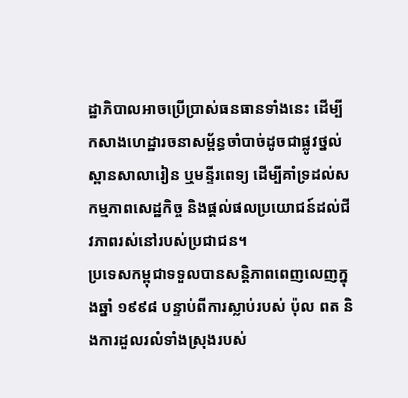ដ្ឋាភិបាលអាចប្រើប្រាស់ធនធានទាំងនេះ ដើម្បីកសាងហេដ្ឋារចនាសម្ព័ន្ធចាំបាច់ដូចជាផ្លូវថ្នល់ ស្ពានសាលារៀន ឬមន្ទីរពេទ្យ ដើម្បីគាំទ្រដល់សកម្មភាពសេដ្ឋកិច្ច និងផ្តល់ផលប្រយោជន៍ដល់ជីវភាពរស់នៅរបស់ប្រជាជន។
ប្រទេសកម្ពុជាទទួលបានសន្តិភាពពេញលេញក្នុងឆ្នាំ ១៩៩៨ បន្ទាប់ពីការស្លាប់របស់ ប៉ុល ពត និងការដួលរលំទាំងស្រុងរបស់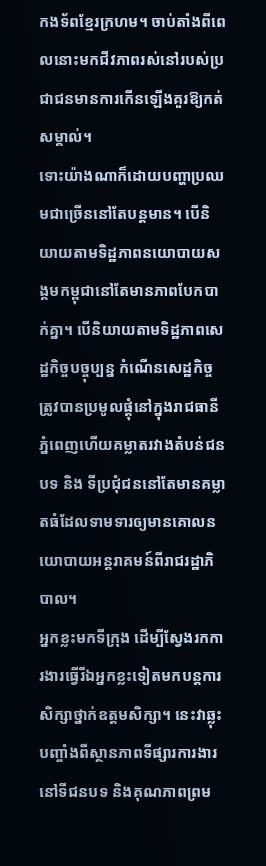កងទ័ពខ្មែរក្រហម។ ចាប់តាំងពីពេលនោះមកជីវភាពរស់នៅរបស់ប្រជាជនមានការកើនឡើងគួរឱ្យកត់សម្គាល់។
ទោះយ៉ាងណាក៏ដោយបញ្ហាប្រឈមជាច្រើននៅតែបន្តមាន។ បើនិយាយតាមទិដ្ឋភាពនយោបាយសង្គមកម្ពុជានៅតែមានភាពបែកបាក់គ្នា។ បើនិយាយតាមទិដ្ឋភាពសេដ្ឋកិច្ចបច្ចុប្បន្ន កំណើនសេដ្ឋកិច្ចត្រូវបានប្រមូលផ្តុំនៅក្នុងរាជធានីភ្នំពេញហើយគម្លាតរវាងតំបន់ជនបទ និង ទីប្រជុំជននៅតែមានគម្លាតធំដែលទាមទារឲ្យមានគោលនយោបាយអន្តរាគមន៍ពីរាជរដ្ឋាភិបាល។
អ្នកខ្លះមកទីក្រុង ដើម្បីស្វែងរកការងារធ្វើរីឯអ្នកខ្លះទៀតមកបន្តការសិក្សាថ្នាក់ឧត្តមសិក្សា។ នេះវាឆ្លុះបញ្ចាំងពីស្ថានភាពទីផ្សារការងារនៅទីជនបទ និងគុណភាពព្រម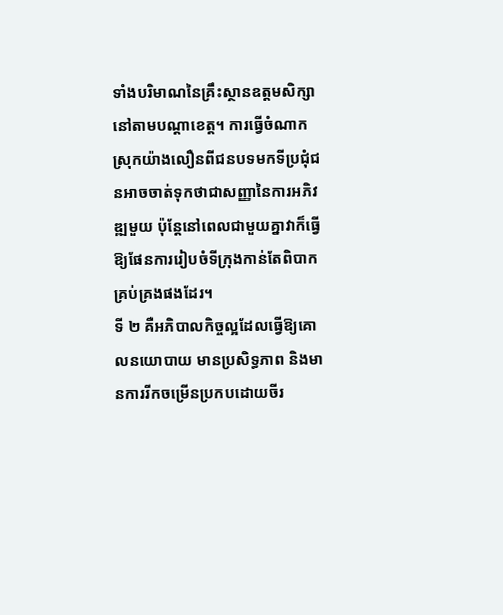ទាំងបរិមាណនៃគ្រឹះស្ថានឧត្តមសិក្សានៅតាមបណ្តាខេត្ត។ ការធ្វើចំណាកស្រុកយ៉ាងលឿនពីជនបទមកទីប្រជុំជនអាចចាត់ទុកថាជាសញ្ញានៃការអភិវឌ្ឍមួយ ប៉ុន្តែនៅពេលជាមួយគ្នាវាក៏ធ្វើឱ្យផែនការរៀបចំទីក្រុងកាន់តែពិបាកគ្រប់គ្រងផងដែរ។
ទី ២ គឺអភិបាលកិច្ចល្អដែលធ្វើឱ្យគោលនយោបាយ មានប្រសិទ្ធភាព និងមានការរីកចម្រើនប្រកបដោយចីរ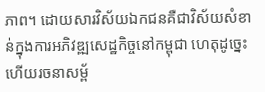ភាព។ ដោយសារវិស័យឯកជនគឺជាវិស័យសំខាន់ក្នុងការអភិវឌ្ឍសេដ្ឋកិច្ចនៅកម្ពុជា ហេតុដូច្នេះហើយរចនាសម្ព័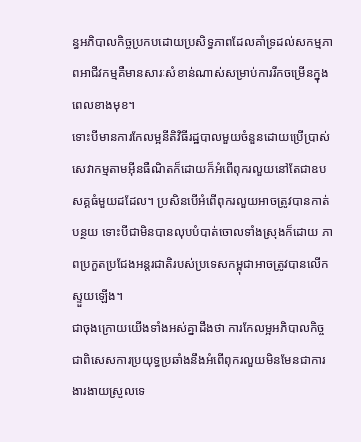ន្ធអភិបាលកិច្ចប្រកបដោយប្រសិទ្ធភាពដែលគាំទ្រដល់សកម្មភាពអាជីវកម្មគឺមានសារៈសំខាន់ណាស់សម្រាប់ការរីកចម្រើនក្នុងពេលខាងមុខ។
ទោះបីមានការកែលម្អនីតិវិធីរដ្ឋបាលមួយចំនួនដោយប្រើប្រាស់សេវាកម្មតាមអ៊ីនធឺណិតក៏ដោយក៏អំពើពុករលួយនៅតែជាឧបសគ្គធំមួយដដែល។ ប្រសិនបើអំពើពុករលួយអាចត្រូវបានកាត់បន្ថយ ទោះបីជាមិនបានលុបបំបាត់ចោលទាំងស្រុងក៏ដោយ ភាពប្រកួតប្រជែងអន្តរជាតិរបស់ប្រទេសកម្ពុជាអាចត្រូវបានលើកស្ទួយឡើង។
ជាចុងក្រោយយើងទាំងអស់គ្នាដឹងថា ការកែលម្អអភិបាលកិច្ចជាពិសេសការប្រយុទ្ធប្រឆាំងនឹងអំពើពុករលួយមិនមែនជាការងារងាយស្រួលទេ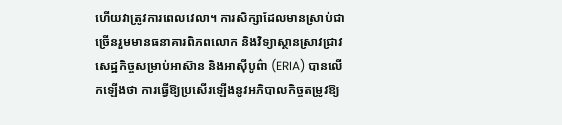ហើយវាត្រូវការពេលវេលា។ ការសិក្សាដែលមានស្រាប់ជាច្រើនរួមមានធនាគារពិភពលោក និងវិទ្យាស្ថានស្រាវជ្រាវសេដ្ឋកិច្ចសម្រាប់អាស៊ាន និងអាស៊ីបូព៌ា (ERIA) បានលើកឡើងថា ការធ្វើឱ្យប្រសើរឡើងនូវអភិបាលកិច្ចតម្រូវឱ្យ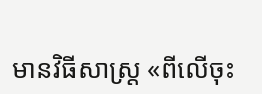មានវិធីសាស្ត្រ «ពីលើចុះ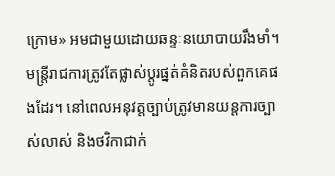ក្រោម» អមជាមួយដោយឆន្ទៈនយោបាយរឹងមាំ។ មន្ត្រីរាជការត្រូវតែផ្លាស់ប្តូរផ្នត់គំនិតរបស់ពួកគេផងដែរ។ នៅពេលអនុវត្តច្បាប់ត្រូវមានយន្តការច្បាស់លាស់ និងថវិកាជាក់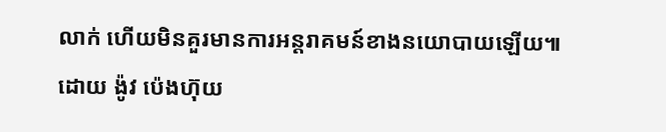លាក់ ហើយមិនគួរមានការអន្តរាគមន៍ខាងនយោបាយឡើយ៕
ដោយ ង៉ូវ ប៉េងហ៊ុយ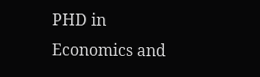PHD in Economics and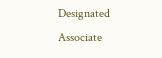Designated Associate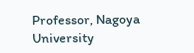Professor, Nagoya University